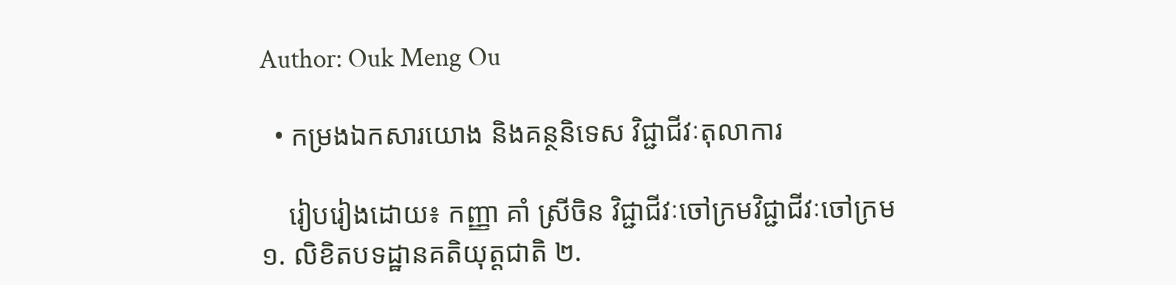Author: Ouk Meng Ou

  • កម្រងឯកសារយោង និងគន្ថនិទេស វិជ្ជាជីវៈតុលាការ

    រៀបរៀងដោយ៖ កញ្ញា គាំ ស្រីចិន វិជ្ជាជីវៈចៅក្រមវិជ្ជាជីវៈចៅក្រម ១. លិខិតបទដ្ឋានគតិយុត្តជាតិ ២.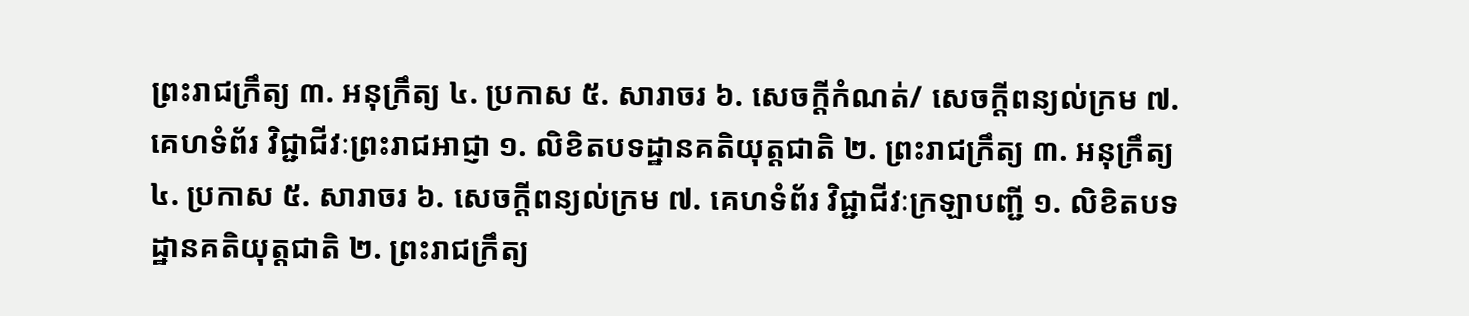ព្រះរាជក្រឹត្យ ៣. អនុក្រឹត្យ ៤. ប្រកាស ៥. សារាចរ ៦. សេចក្តីកំណត់/ សេចក្តីពន្យល់ក្រម ៧. គេហទំព័រ វិជ្ជាជីវៈព្រះរាជអាជ្ញា ១. លិខិតបទដ្ឋានគតិយុត្តជាតិ ២. ព្រះរាជក្រឹត្យ ៣. អនុក្រឹត្យ ៤. ប្រកាស ៥. សារាចរ ៦. សេចក្តីពន្យល់ក្រម ៧. គេហទំព័រ វិជ្ជាជីវៈក្រឡាបញ្ជី ១. លិខិតបទដ្ឋានគតិយុត្តជាតិ ២. ព្រះរាជក្រឹត្យ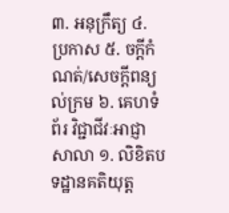៣. អនុក្រឹត្យ ៤. ប្រកាស ៥. ចក្តីកំណត់/សេចក្តីពន្យល់ក្រម ៦. គេហទំព័រ វិជ្ជាជីវៈអាជ្ញាសាលា ១. លិខិតបទដ្ឋានគតិយុត្ត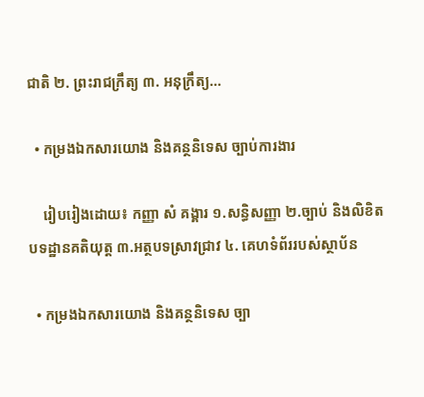ជាតិ ២. ព្រះរាជក្រឹត្យ ៣. អនុក្រឹត្យ…

  • កម្រងឯកសារយោង និងគន្ថនិទេស ច្បាប់ការងារ

    រៀបរៀងដោយ៖ កញ្ញា សំ គង្គារ ១.សន្ធិសញ្ញា ២.ច្បាប់ និងលិខិតបទដ្ឋានគតិយុត្ត ៣.អត្ថបទស្រាវជ្រាវ ៤. គេហទំព័ររបស់ស្ថាប័ន

  • កម្រងឯកសារយោង និងគន្ថនិទេស ច្បា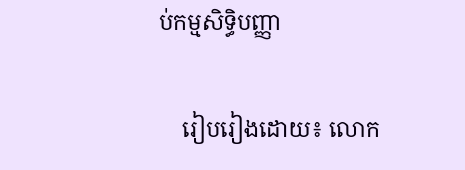ប់កម្មសិទ្ធិបញ្ញា

    រៀបរៀងដោយ៖ លោក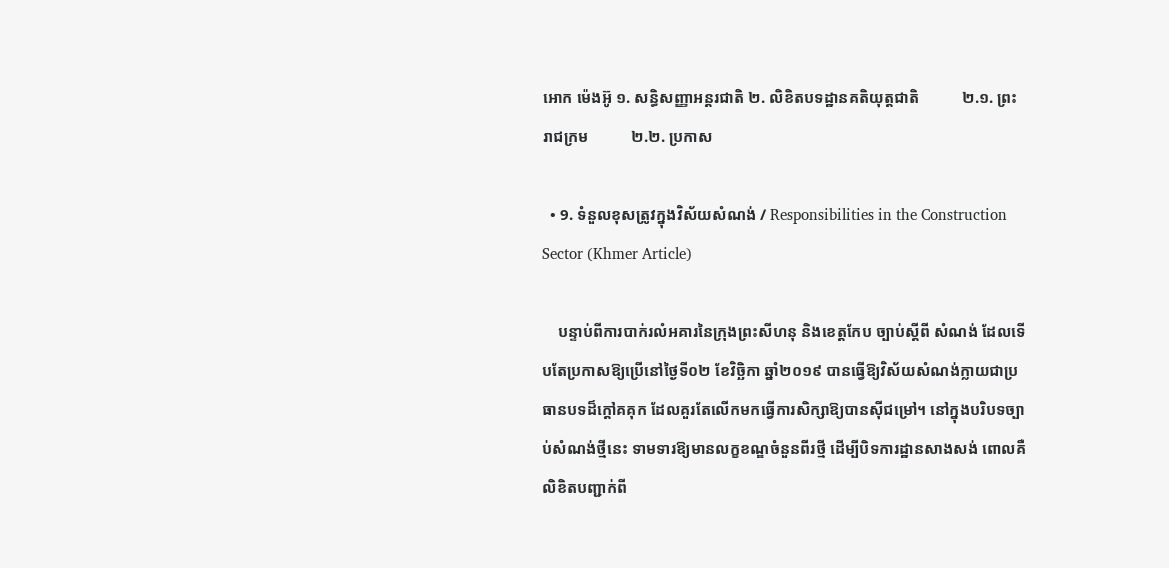អោក ម៉េងអ៊ូ ១. សន្ធិសញ្ញាអន្តរជាតិ ២. លិខិតបទដ្ឋានគតិយុត្តជាតិ           ២.១. ព្រះរាជក្រម           ២.២. ប្រកាស

  • 9. ទំនួលខុសត្រូវក្នុងវិស័យសំណង់ / Responsibilities in the Construction Sector (Khmer Article)

    បន្ទាប់ពីការបាក់រលំអគារនៃក្រុងព្រះសីហនុ និងខេត្តកែប ច្បាប់ស្តីពី សំណង់ ដែលទើបតែប្រកាសឱ្យប្រើនៅថ្ងៃទី០២ ខែវិច្ឆិកា ឆ្នាំ២០១៩ បានធ្វើឱ្យវិស័យសំណង់ក្លាយជាប្រធានបទដ៏ក្តៅគគុក ដែលគួរតែលើកមកធ្វើការសិក្សាឱ្យបានស៊ីជម្រៅ។ នៅក្នុងបរិបទច្បាប់សំណង់ថ្មីនេះ ទាមទារឱ្យមានលក្ខខណ្ឌចំនួនពីរថ្មី ដើម្បីបិទការដ្ឋានសាងសង់ ពោលគឺលិខិតបញ្ជាក់ពី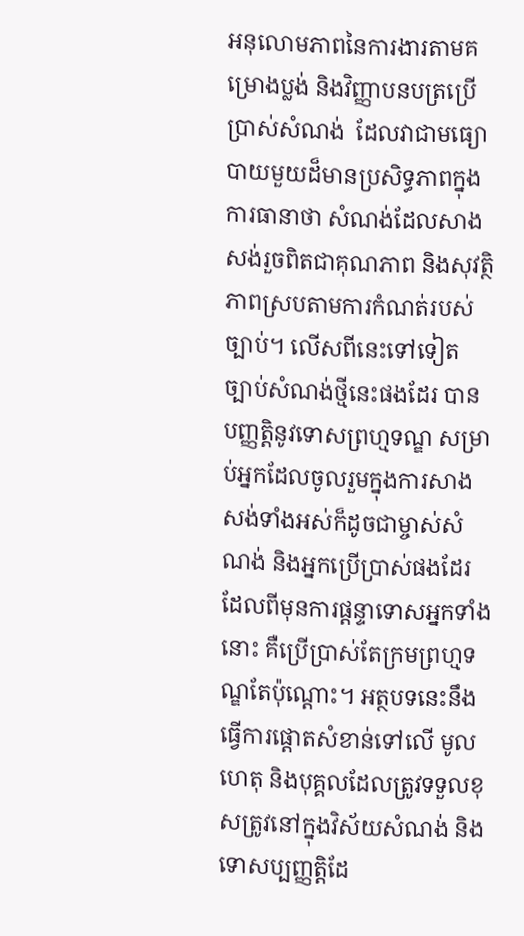អនុលោមភាពនៃការងារតាមគម្រោងប្លង់ និងវិញ្ញាបនបត្រប្រើប្រាស់សំណង់  ដែលវាជាមធ្យោបាយមួយដ៏មានប្រសិទ្ធភាពក្នុងការធានាថា សំណង់ដែលសាងសង់រួចពិតជាគុណភាព និងសុវត្ថិភាពស្របតាមការកំណត់របស់ច្បាប់។ លើសពីនេះទៅទៀត ច្បាប់សំណង់ថ្មីនេះផងដែរ បានបញ្ញត្តិនូវទោសព្រហ្មទណ្ឌ សម្រាប់អ្នកដែលចូលរួមក្នុងការសាងសង់ទាំងអស់ក៏ដូចជាម្ចាស់សំណង់ និងអ្នកប្រើប្រាស់ផងដែរ ដែលពីមុនការផ្តន្ទាទោសអ្នកទាំងនោះ គឺប្រើប្រាស់តែក្រមព្រហ្មទណ្ឌតែប៉ុណ្តោះ។ អត្ថបទនេះនឹងធ្វើការផ្តោតសំខាន់ទៅលើ មូលហេតុ និងបុគ្គលដែលត្រូវទទួលខុសត្រូវនៅក្នុងវិស័យសំណង់ និងទោសប្បញ្ញត្តិដែ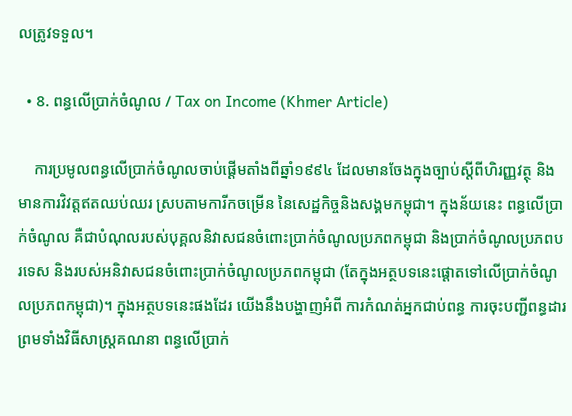លត្រូវទទួល។

  • 8. ពន្ធលើប្រាក់ចំណូល / Tax on Income (Khmer Article)

    ការប្រមូលពន្ធលើប្រាក់ចំណូលចាប់ផ្ដើមតាំងពីឆ្នាំ១៩៩៤ ដែលមានចែងក្នុងច្បាប់ស្ដីពីហិរញ្ញវត្ថុ និងមានការវិវត្ដឥតឈប់ឈរ ស្របតាមការីកចម្រើន នៃសេដ្ឋកិច្ចនិងសង្គមកម្ពុជា។ ក្នុងន័យនេះ ពន្ធលើប្រាក់ចំណូល គឺជាបំណុលរបស់បុគ្គលនិវាសជនចំពោះប្រាក់ចំណូលប្រភពកម្ពុជា និងប្រាក់ចំណូលប្រភពបរទេស និងរបស់អនិវាសជនចំពោះប្រាក់ចំណូលប្រភពកម្ពុជា (តែក្នុងអត្ថបទនេះផ្ដោតទៅលើប្រាក់ចំណូលប្រភពកម្ពុជា)។ ក្នុងអត្ថបទនេះផងដែរ យើងនឹងបង្ហាញអំពី ការកំណត់អ្នកជាប់ពន្ធ ការចុះបញ្ជីពន្ធដារ ព្រមទាំងវិធីសាស្រ្តគណនា ពន្ធលើប្រាក់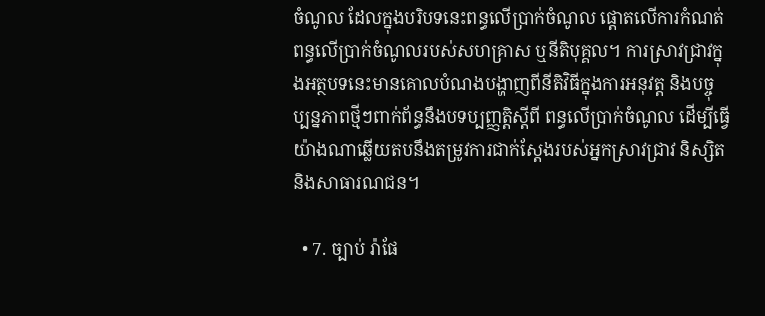ចំណូល ដែលក្នុងបរិបទនេះពន្ធលើប្រាក់ចំណូល ផ្តោតលើការកំណត់ពន្ធលើប្រាក់ចំណូលរបស់សហគ្រាស ឬនីតិបុគ្គល។ ការស្រាវជ្រាវក្នុងអត្ថបទនេះមានគោលបំណងបង្ហាញពីនីតិវិធីក្នុងការអនុវត្ត និងបច្ចុប្បន្នភាពថ្មីៗពាក់ព័ន្ធនឹងបទប្បញ្ញត្តិស្តីពី ពន្ធលើប្រាក់ចំណូល ដើម្បីធ្វើយ៉ាងណាឆ្លើយតបនឹងតម្រូវការជាក់ស្តែងរបស់អ្នកស្រាវជ្រាវ និស្សិត និងសាធារណជន។

  • 7. ច្បាប់ រ៉ាផែ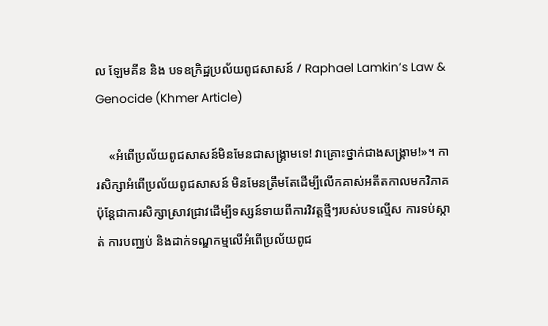ល ឡែមគីន និង បទឧក្រិដ្ឋប្រល័យពូជសាសន៍ / Raphael Lamkin’s Law & Genocide (Khmer Article)

    «អំពើប្រល័យពូជសាសន៍មិនមែនជាសង្គ្រាមទេ! វាគ្រោះថ្នាក់ជាងសង្គ្រាម!»។ ការសិក្សាអំពើប្រល័យពូជសាសន៍ មិនមែនត្រឹមតែដើម្បីលើកគាស់អតីតកាលមកវិភាគ ប៉ុន្តែជាការសិក្សាស្រាវជ្រាវដើម្បីទស្សន៍ទាយពីការវិវត្តថ្មីៗរបស់បទល្មើស ការទប់ស្កាត់ ការបញ្ឈប់ និងដាក់ទណ្ឌកម្មលើអំពើប្រល័យពូជ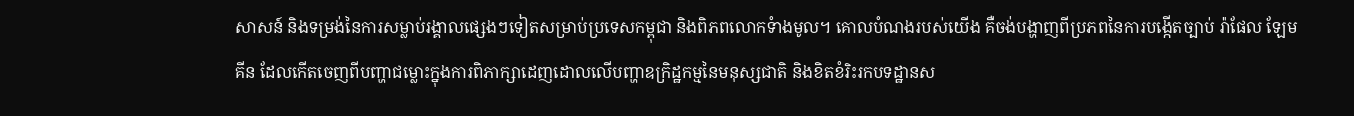សាសន៍ និងទម្រង់នៃការសម្លាប់រង្គាលផ្សេងៗទៀតសម្រាប់ប្រទេសកម្ពុជា និងពិភពលោកទំាងមូល។ គោលបំណងរបស់យើង គឺចង់បង្ហាញពីប្រភពនៃការបង្កើតច្បាប់ រ៉ាផែល ឡែមគីន ដែលកើតចេញពីបញ្ហាជម្លោះក្នុងការពិភាក្សាដេញដោលលើបញ្ហាឧក្រិដ្ឋកម្មនៃមនុស្សជាតិ និងខិតខំរិះរកបទដ្ឋានស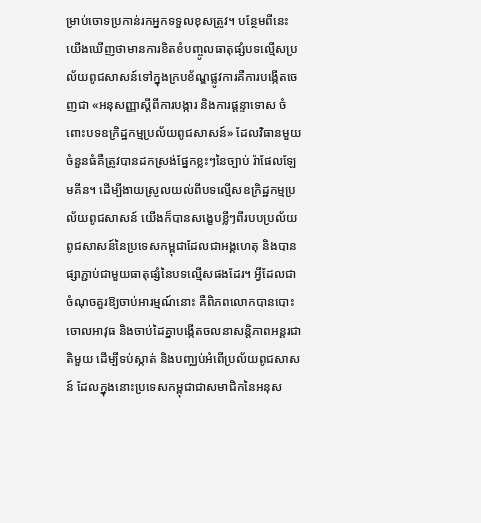ម្រាប់ចោទប្រកាន់រកអ្នកទទួលខុសត្រូវ។ បន្ថែមពីនេះ យើងឃើញថាមានការខិតខំបញ្ចូលធាតុផ្សំបទល្មើសប្រល័យពូជសាសន៍ទៅក្នុងក្របខ័ណ្ឌផ្លូវការគឺការបង្កើតចេញជា «អនុសញ្ញាស្តីពីការបង្ការ និងការផ្ដន្ទាទោស ចំពោះបទឧក្រិដ្ឋកម្មប្រល័យពូជសាសន៍» ដែលវិធានមួយចំនួនធំគឺត្រូវបានដកស្រង់ផ្នែកខ្លះៗនៃច្បាប់ រ៉ាផែលឡែមគីន។ ដើម្បីងាយស្រួលយល់ពីបទល្មើសឧក្រិដ្ឋកម្មប្រល័យពូជសាសន៍ យើងក៏បានសង្ខេបខ្លីៗពីរបបប្រល័យពូជសាសន៍នៃប្រទេសកម្ពុជាដែលជាអង្គហេតុ និងបានផ្សាភ្ជាប់ជាមួយធាតុផ្សំនៃបទល្មើសផងដែរ។ អ្វីដែលជាចំណុចគួរឱ្យចាប់អារម្មណ៍នោះ គឺពិភពលោកបានបោះចោលអាវុធ និងចាប់ដៃគ្នាបង្កើតចលនាសន្តិភាពអន្តរជាតិមួយ ដើម្បីទប់ស្កាត់ និងបញ្ឈប់អំពើប្រល័យពូជសាសន៍ ដែលក្នុងនោះប្រទេសកម្ពុជាជាសមាជិកនៃអនុស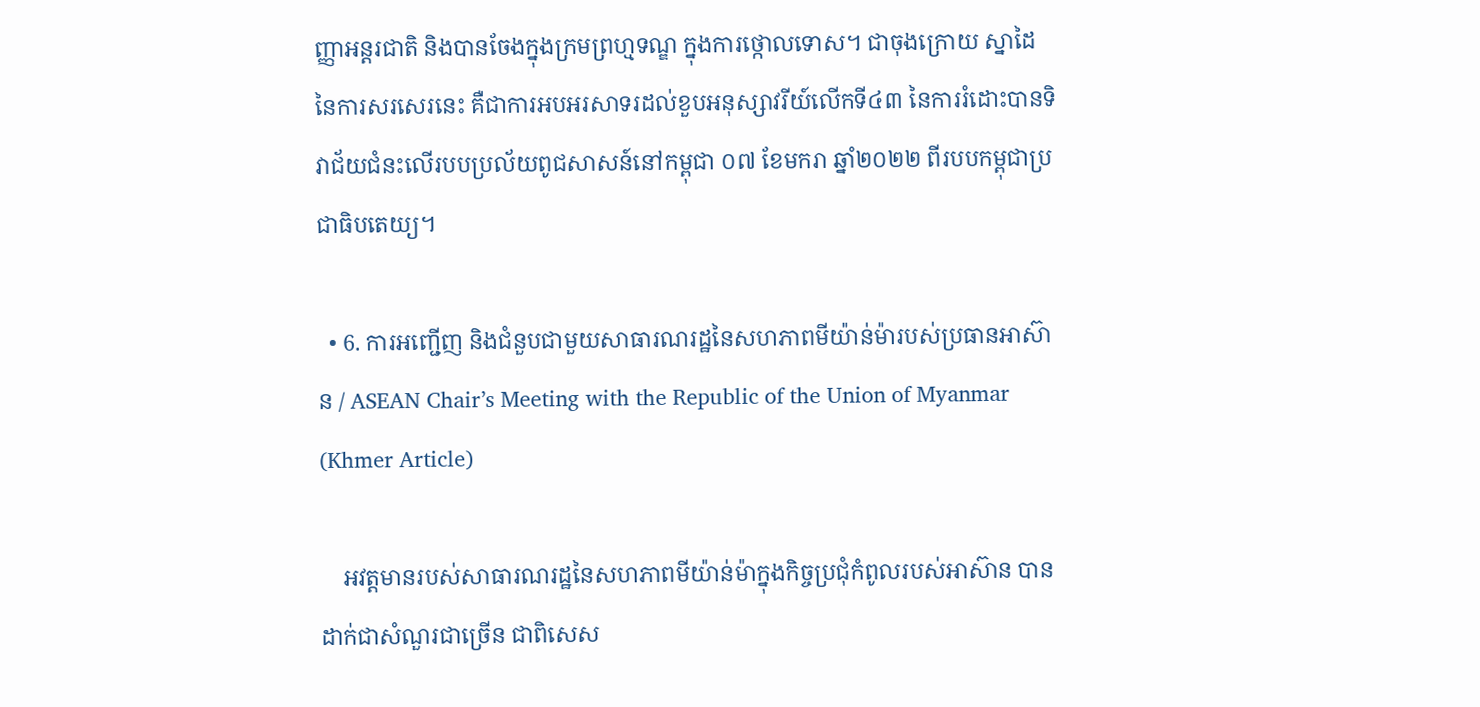ញ្ញាអន្តរជាតិ និងបានចែងក្នុងក្រមព្រហ្មទណ្ឌ ក្នុងការថ្កោលទោស។ ជាចុងក្រោយ ស្នាដៃនៃការសរសេរនេះ គឺជាការអបអរសាទរដល់ខួបអនុស្សាវរីយ៍លើកទី៤៣ នៃការរំដោះបានទិវាជ័យជំនះលើរបបប្រល័យពូជសាសន៍នៅកម្ពុជា ០៧ ខែមករា ឆ្នាំ២០២២ ពីរបបកម្ពុជាប្រជាធិបតេយ្យ។

  • 6. ការអញ្ជើញ និងជំនួបជាមួយសាធារណរដ្ឋនៃសហភាពមីយ៉ាន់ម៉ារបស់ប្រធានអាស៊ាន / ASEAN Chair’s Meeting with the Republic of the Union of Myanmar (Khmer Article)

    អវត្តមានរបស់សាធារណរដ្ឋនៃសហភាពមីយ៉ាន់ម៉ាក្នុងកិច្ចប្រជុំកំពូលរបស់អាស៊ាន បានដាក់ជាសំណួរជាច្រើន ជាពិសេស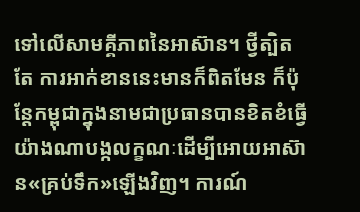ទៅលើសាមគ្គីភាពនៃអាស៊ាន។ ថ្វីត្បិតតែ ការអាក់ខាននេះមានក៏ពិតមែន ក៏ប៉ុន្តែកម្ពុជាក្នុងនាមជាប្រធានបានខិតខំធ្វើយ៉ាងណាបង្កលក្ខណៈដើម្បីអោយអាស៊ាន«គ្រប់ទឹក»ឡើងវិញ។ ការណ៍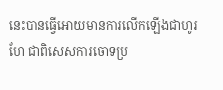នេះបានធ្វើអោយមានការលើកឡើងជាហូរហែ ជាពិសេសការចោទប្រ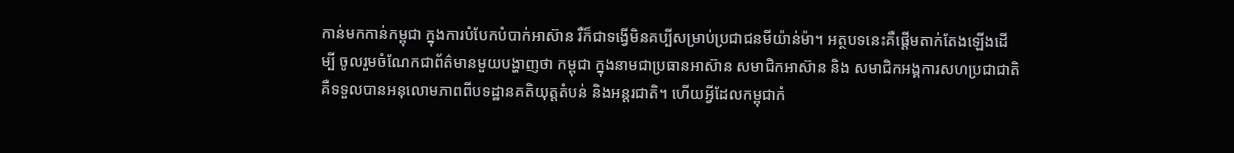កាន់មកកាន់កម្ពុជា ក្នុងការបំបែកបំបាក់អាស៊ាន រឺក៏ជាទង្វើមិនគប្បីសម្រាប់ប្រជាជនមីយ៉ាន់ម៉ា។ អត្ថបទនេះគឺផ្តើមតាក់តែងឡើងដើម្បី ចូលរួមចំណែកជាព័ត៌មានមួយបង្ហាញថា កម្ពុជា ក្នុងនាមជាប្រធានអាស៊ាន សមាជិកអាស៊ាន និង សមាជិកអង្គការសហប្រជាជាតិ គឺទទួលបានអនុលោមភាពពីបទដ្ឋានគតិយុត្តតំបន់ និងអន្តរជាតិ។ ហើយអ្វីដែលកម្ពុជាកំ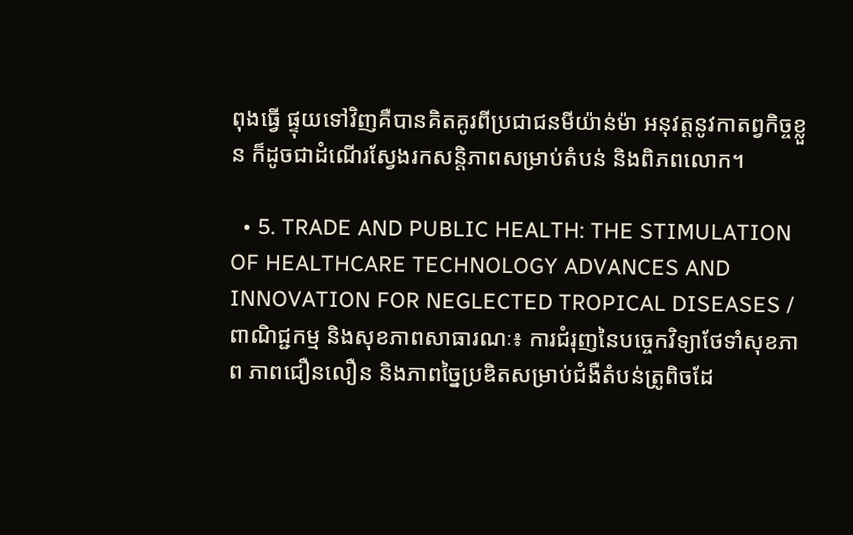ពុងធ្វើ ផ្ទុយទៅវិញគឺបានគិតគូរពីប្រជាជនមីយ៉ាន់ម៉ា អនុវត្តនូវកាតព្វកិច្ចខ្លួន ក៏ដូចជាដំណើរស្វែងរកសន្តិភាពសម្រាប់តំបន់ និងពិភពលោក។

  • 5. TRADE AND PUBLIC HEALTH: THE STIMULATION OF HEALTHCARE TECHNOLOGY ADVANCES AND INNOVATION FOR NEGLECTED TROPICAL DISEASES / ពាណិជ្ជកម្ម និងសុខភាពសាធារណៈ៖ ការជំរុញនៃបច្ចេកវិទ្យាថែទាំសុខភាព ភាពជឿនលឿន និងភាពច្នៃប្រឌិតសម្រាប់ជំងឺតំបន់ត្រូពិចដែ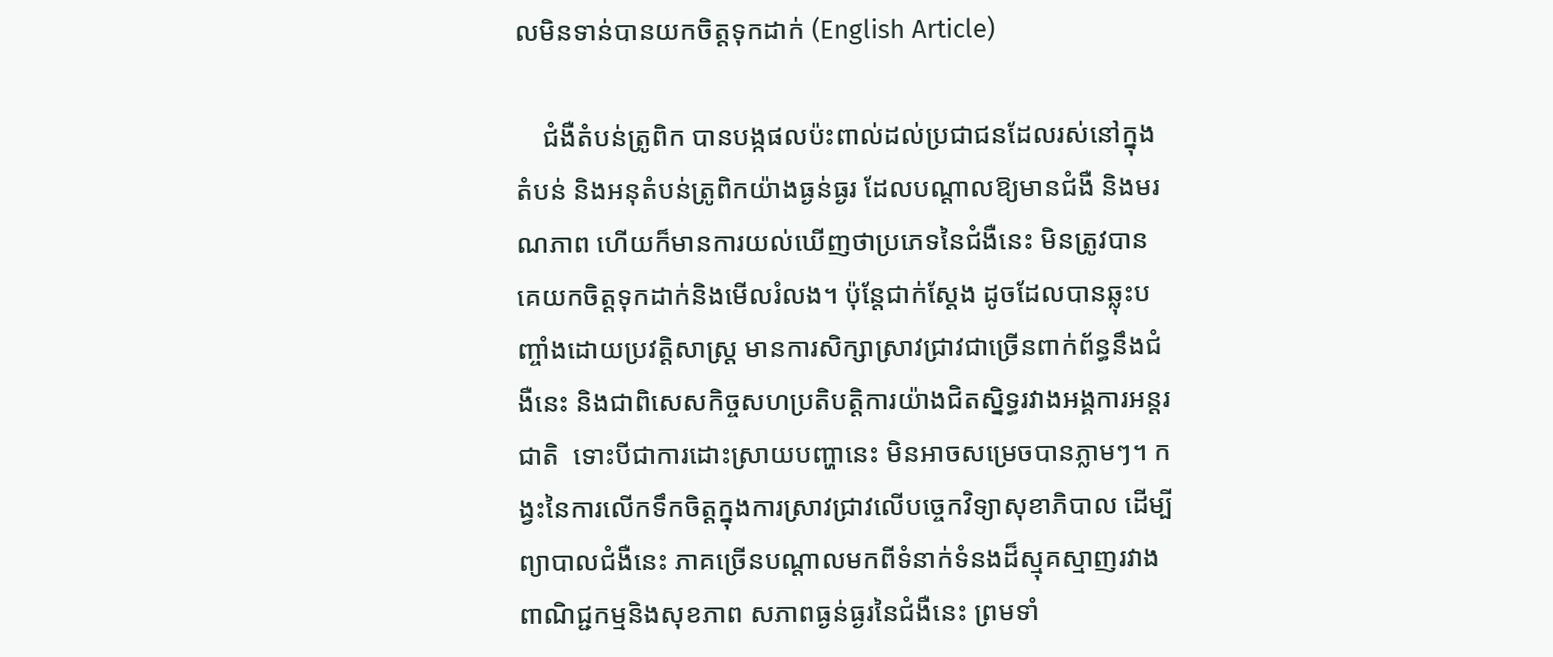លមិនទាន់បានយកចិត្តទុកដាក់ (English Article)

    ជំងឺតំបន់ត្រូពិក បានបង្កផលប៉ះពាល់ដល់ប្រជាជនដែលរស់នៅក្នុងតំបន់ និងអនុតំបន់ត្រូពិកយ៉ាងធ្ងន់ធ្ងរ ដែលបណ្តាលឱ្យមានជំងឺ និងមរណភាព ហើយក៏មានការយល់ឃើញថាប្រភេទនៃជំងឺនេះ មិនត្រូវបានគេយកចិត្តទុកដាក់និងមើលរំលង។ ប៉ុន្តែជាក់ស្តែង ដូចដែលបានឆ្លុះបញ្ចាំងដោយប្រវត្តិសាស្រ្ត មានការសិក្សាស្រាវជ្រាវជាច្រើនពាក់ព័ន្ធនឹងជំងឺនេះ និងជាពិសេសកិច្ចសហប្រតិបត្តិការយ៉ាងជិតស្និទ្ធរវាងអង្គការអន្តរជាតិ  ទោះបីជាការដោះស្រាយបញ្ហានេះ មិនអាចសម្រេចបានភ្លាមៗ។ កង្វះនៃការលើកទឹកចិត្តក្នុងការស្រាវជ្រាវលើបច្ចេកវិទ្យាសុខាភិបាល ដើម្បីព្យាបាលជំងឺនេះ ភាគច្រើនបណ្តាលមកពីទំនាក់ទំនងដ៏ស្មុគស្មាញរវាងពាណិជ្ជកម្មនិងសុខភាព សភាពធ្ងន់ធ្ងរនៃជំងឺនេះ ព្រមទាំ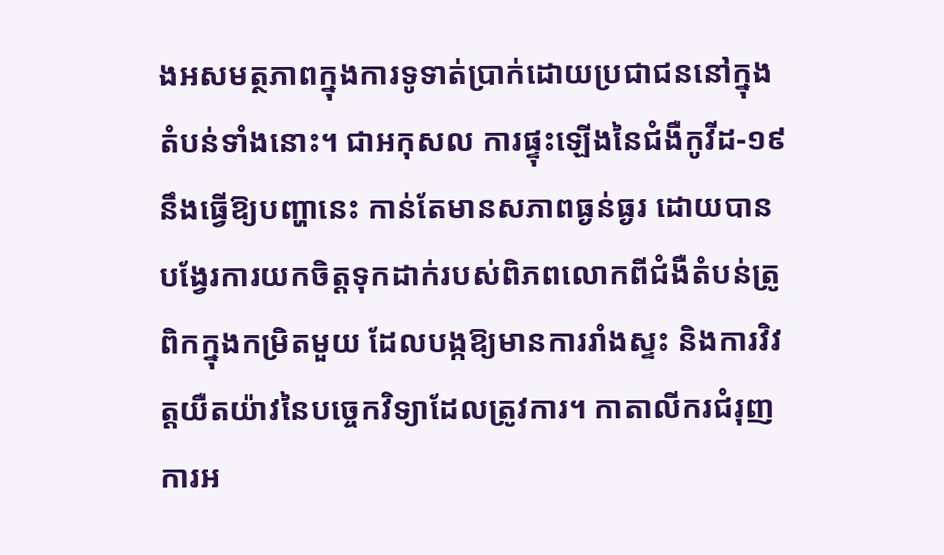ងអសមត្ថភាពក្នុងការទូទាត់ប្រាក់ដោយប្រជាជននៅក្នុងតំបន់ទាំងនោះ។ ជាអកុសល ការផ្ទុះឡើងនៃជំងឺកូវីដ-១៩ នឹងធ្វើឱ្យបញ្ហានេះ កាន់តែមានសភាពធ្ងន់ធ្ងរ ដោយបានបង្វែរការយកចិត្តទុកដាក់របស់ពិភពលោកពីជំងឺតំបន់ត្រូពិកក្នុងកម្រិតមួយ ដែលបង្កឱ្យមានការរាំងស្ទះ និងការវិវត្តយឺតយ៉ាវនៃបច្ចេកវិទ្យាដែលត្រូវការ។ កាតាលីករជំរុញការអ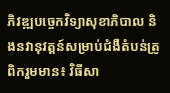ភិវឌ្ឍបច្ចេកវិទ្យាសុខាភិបាល និងនវានុវត្តន៍សម្រាប់ជំងឺតំបន់ត្រូពិករួមមាន៖ វិធីសា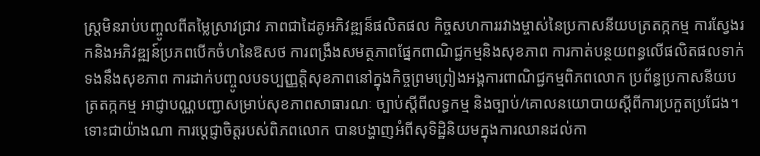ស្រ្តមិនរាប់បញ្ចូលពីតម្លៃស្រាវជ្រាវ ភាពជាដៃគូអភិវឌ្ឍន៏ផលិតផល កិច្ចសហការរវាងម្ចាស់នៃប្រកាសនីយបត្រតក្កកម្ម ការស្វែងរកនិងអភិវឌ្ឍន៍ប្រភពបើកចំហនៃឱសថ ការពង្រឹងសមត្ថភាពផ្នែកពាណិជ្ជកម្មនិងសុខភាព ការកាត់បន្ថយពន្ធលើផលិតផលទាក់ទងនឹងសុខភាព ការដាក់បញ្ចូលបទប្បញ្ញត្តិសុខភាពនៅក្នុងកិច្ចព្រមព្រៀងអង្គការពាណិជ្ជកម្មពិភពលោក ប្រព័ន្ធប្រកាសនីយបត្រតក្កកម្ម អាជ្ញាបណ្ណបញ្ជាសម្រាប់សុខភាពសាធារណៈ ច្បាប់ស្តីពីលទ្ធកម្ម និងច្បាប់/គោលនយោបាយស្តីពីការប្រកួតប្រជែង។ ទោះជាយ៉ាងណា ការប្តេជ្ញាចិត្តរបស់ពិភពលោក បានបង្ហាញអំពីសុទិដ្ឋិនិយមក្នុងការឈានដល់កា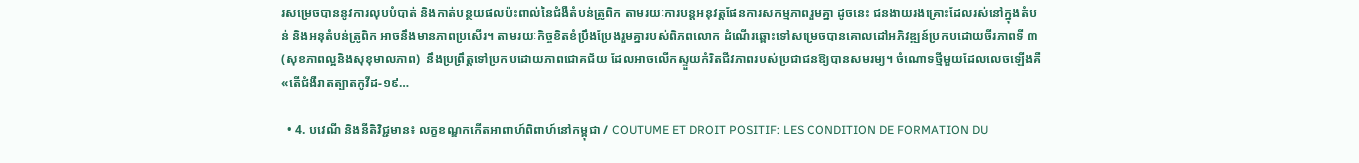រសម្រេចបាននូវការលុបបំបាត់ និងកាត់បន្ថយផលប៉ះពាល់នៃជំងឺតំបន់ត្រូពិក តាមរយៈការបន្តអនុវត្តផែនការសកម្មភាពរួមគ្នា ដូចនេះ ជនងាយរងគ្រោះដែលរស់នៅក្នុងតំបន់ និងអនុតំបន់ត្រូពិក អាចនឹងមានភាពប្រសើរ។ តាមរយៈកិច្ចខិតខំប្រឹងប្រែងរួមគ្នារបស់ពិភពលោក ដំណើរឆ្ពោះទៅសម្រេចបានគោលដៅអភិវឌ្ឍន៍ប្រកបដោយចីរភាពទី ៣ (សុខភាពល្អនិងសុខុមាលភាព)  នឹងប្រព្រឹត្តទៅប្រកបដោយភាពជោគជ័យ ដែលអាចលើកស្ទួយកំរិតជីវភាពរបស់ប្រជាជនឱ្យបានសមរម្យ។ ចំណោទថ្មីមួយដែលលេចឡើងគឺ «តើជំងឺរាតត្បាតកូវីដ-១៩…

  • 4. បវេណី និងនីតិវិជ្ជមាន៖ លក្ខខណ្ឌកកើតអាពាហ៍ពិពាហ៍នៅកម្ពុជា / COUTUME ET DROIT POSITIF: LES CONDITION DE FORMATION DU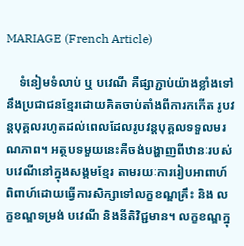MARIAGE (French Article)

    ទំនៀមទំលាប់ ឬ បវេណី គឺផ្សាភ្ជាប់យ៉ាងខ្លាំងទៅនឹងប្រជាជនខ្មែរដោយគិតចាប់តាំងពីការកកើត រូបវន្តបុគ្គលរហូតដល់ពេលដែលរូបវន្តបុគ្គលទទួលមរណភាព។ អត្ថបទមួយនេះគឺចង់បង្ហាញពីឋានៈរបស់បវេណីនៅក្នុងសង្គមខ្មែរ តាមរយៈការរៀបអាពាហ៍ពិពាហ៍ដោយធ្វើការសិក្សាទៅលក្ខខណ្ឌគ្រឹះ និង លក្ខខណ្ឌទម្រង់ បវេណី និងនីតិវិជ្ជមាន។ លក្ខខណ្ឌក្នុ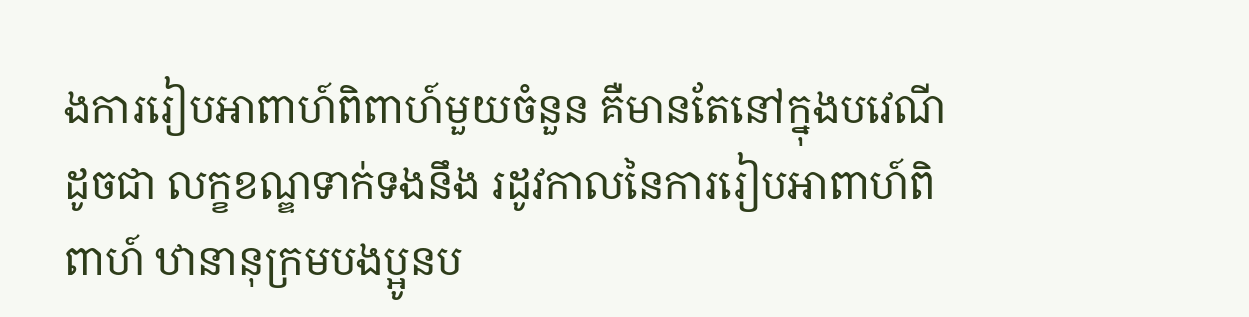ងការរៀបអាពាហ៍ពិពាហ៍មួយចំនួន គឺមានតែនៅក្នុងបវេណី ដូចជា លក្ខខណ្ឌទាក់ទងនឹង រដូវកាលនៃការរៀបអាពាហ៍ពិពាហ៍ ឋានានុក្រមបងប្អូនប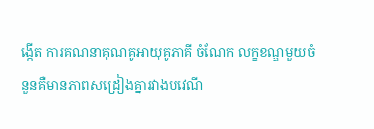ង្កើត ការគណនាគុណគូអាយុគូភាគី ចំណែក លក្ខខណ្ឌមួយចំនួនគឺមានភាពសដ្រៀងគ្នារវាងបវេណី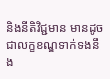និងនីតិវិជ្ជមាន មានដូចជាលក្ខខណ្ឌទាក់ទងនឹង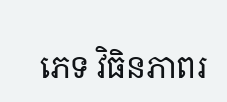ភេទ វិធិនភាពរ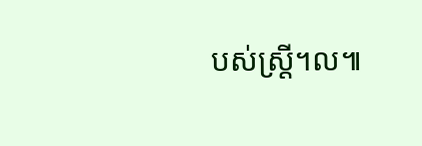បស់ស្រ្តី។ល៕